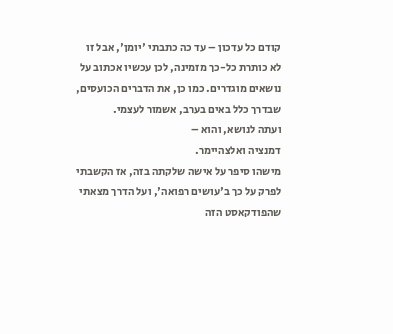קודם כל עדכון – עד כה כתבתי 'יומן', אבל זו לא כותרת כל-כך מזמינה, לכן עכשיו אכתוב על נושאים מוגדרים. כמו כן, את הדברים הכועסים, שבדרך כלל באים בערב, אשמור לעצמי.
ועתה לנושא, והוא –
דמנציה ואלצהיימר.
מישהו סיפר על אישה שלקתה בזה, אז הקשבתי לפרק על כך ב'עושים רפואה', ועל הדרך מצאתי שהפודקאסט הזה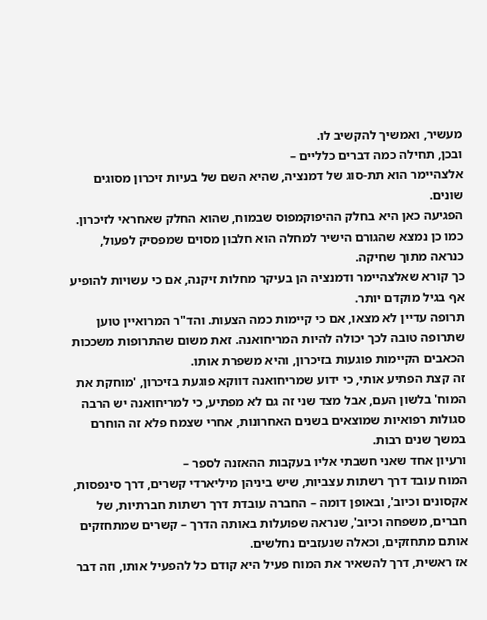מעשיר, ואמשיך להקשיב לו.
ובכן, תחילה כמה דברים כלליים –
אלצהיימר הוא תת-סוג של דמנציה, שהיא השם של בעיות זיכרון מסוגים שונים.
הפגיעה כאן היא בחלק ההיפוקמפוס שבמוח, שהוא החלק שאחראי לזיכרון.
כמו כן נמצא שהגורם הישיר למחלה הוא חלבון מסוים שמפסיק לפעול, כנראה מתוך שחיקה.
כך קורא שאלצהיימר ודמנציה הן בעיקר מחלות זיקנה, אם כי עשויות להופיע אף בגיל מוקדם יותר.
תרופה עדיין לא מצאו, אם כי קיימות כמה הצעות. והד"ר המרואיין טוען שתרופה טובה לכך יכולה להיות המריחואנה. זאת משום שהתרופות משככות הכאבים הקיימות פוגעות בזיכרון, והיא משפרת אותו.
זה קצת הפתיע אותי, כי ידוע שמריחואנה דווקא פוגעת בזיכרון, 'מוחקת את המוח' בלשון העם, אבל מצד שני זה גם לא מפתיע, כי למריחואנה יש הרבה סגולות רפואיות שמוצאים בשנים האחרונות, אחרי שצמח פלא זה הוחרם במשך שנים רבות.
ורעיון אחד שאני חשבתי אליו בעקבות ההאזנה לספר –
המוח עובד דרך רשתות עצביות, שיש ביניהן מיליארדי קשרים, דרך סינפסות, אקסונים וכיוב', ובאופן דומה – החברה עובדת דרך רשתות חברתיות, של חברים, משפחה וכיוב', שנראה שפועלות באותה הדרך – קשרים שמתחזקים אותם מתחזקים, וכאלה שנעזבים נחלשים.
אז ראשית, דרך להשאיר את המוח פעיל היא קודם כל להפעיל אותו, וזה דבר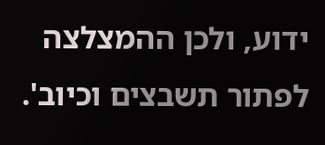ידוע, ולכן ההמצלצה לפתור תשבצים וכיוב'.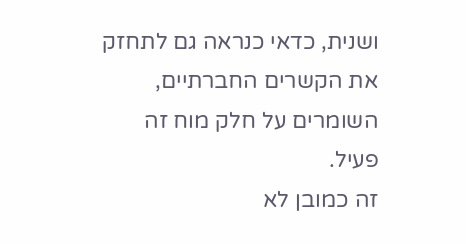ושנית, כדאי כנראה גם לתחזק את הקשרים החברתיים, השומרים על חלק מוח זה פעיל.
זה כמובן לא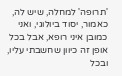'תרופה' למחלה, שיש לה, כאמור, יסוד ביולוגי, ואני כמובן איני רופא, אבל בכל אופן זה כיוון שחשבתי עליו, ובכל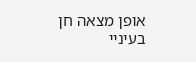אופן מצאה חן בעיניי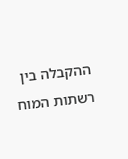ההקבלה בין רשתות המוח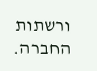ורשתות החברה.